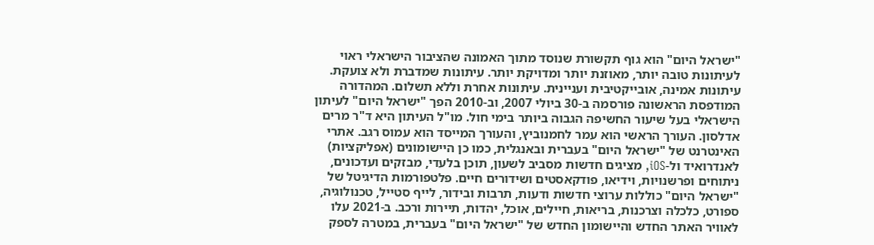"ישראל היום" הוא גוף תקשורת שנוסד מתוך האמונה שהציבור הישראלי ראוי לעיתונות טובה יותר, מאוזנת יותר ומדויקת יותר. עיתונות שמדברת ולא צועקת. עיתונות אמינה, אובייקטיבית ועניינית. עיתונות אחרת וללא תשלום. המהדורה המודפסת הראשונה פורסמה ב-30 ביולי 2007, וב-2010 הפך "ישראל היום" לעיתון הישראלי בעל שיעור החשיפה הגבוה ביותר בימי חול. מו"ל העיתון היא ד"ר מרים אדלסון. העורך הראשי הוא עמר לחמנוביץ, והעורך המייסד הוא עמוס רגב. אתרי האינטרנט של "ישראל היום" בעברית ובאנגלית, כמו כן היישומונים (אפליקציות) לאנדרואיד ול-iOS, מציגים חדשות מסביב לשעון, תוכן בלעדי, מבזקים ועדכונים, ניתוחים ופרשנויות, וידיאו, פודקאסטים ושידורים חיים. פלטפורמות הדיגיטל של "ישראל היום" כוללות ערוצי חדשות ודעות, תרבות ובידור, לייף סטייל, טכנולוגיה, ספורט, כלכלה וצרכנות, בריאות, חיילים, אוכל, יהדות, תיירות ורכב. ב-2021 עלו לאוויר האתר החדש והיישומון החדש של "ישראל היום" בעברית, במטרה לספק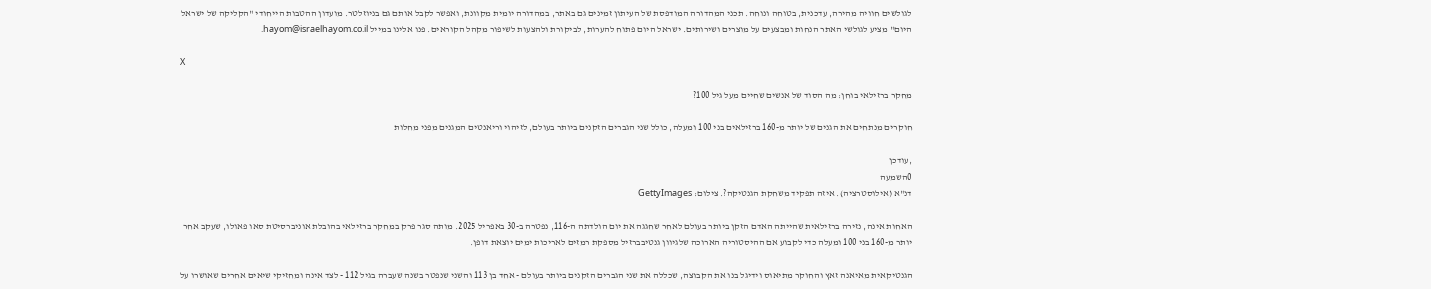לגולשים חוויה מהירה, עדכנית, בטוחה ונוחה. תכני המהדורה המודפסת של העיתון זמינים גם באתר, במהדורה יומית מקוונת, ואפשר לקבל אותם גם בניוזלטר. מועדון ההטבות הייחודי "הקליקה של ישראל היום" מציע לגולשי האתר הנחות ומבצעים על מוצרים ושירותים. ישראל היום פתוח להערות, לביקורת ולהצעות לשיפור מקהל הקוראים. פנו אלינו במייל hayom@israelhayom.co.il.

X

מחקר ברזילאי בוחן: מה הסוד של אנשים שחיים מעל גיל 100?

חוקרים מנתחים את הגנים של יותר מ-160 ברזילאים בני 100 ומעלה, כולל שני הגברים הזקנים ביותר בעולם, לזיהוי וריאנטים המגנים מפני מחלות

,עודכן
0השמעה
דנ"א (אילוסטרציה). איזה תפקיד משחקת הגנטיקה?. צילום: GettyImages

האחות אינה, נזירה ברזילאית שהייתה האדם הזקן ביותר בעולם לאחר שחגגה את יום הולדתה ה-116, נפטרה ב-30 באפריל 2025. מותה סגר פרק במחקר ברזילאי בהובלת אוניברסיטת סאו פאולו, שעקב אחר יותר מ-160 בני 100 ומעלה כדי לקבוע אם ההיסטוריה הארוכה שלגיוון גנטיבברזיל מספקת רמזים לאריכות ימים יוצאת דופן.

הגנטיקאית מאיאנה זאץ והחוקר מתיאוס וידיגל בנו את הקבוצה, שכללה את שני הגברים הזקנים ביותר בעולם - אחד בן 113 והשני שנפטר בשנה שעברה בגיל 112 - לצד אינה ומחזיקי שיאים אחרים שאושרו על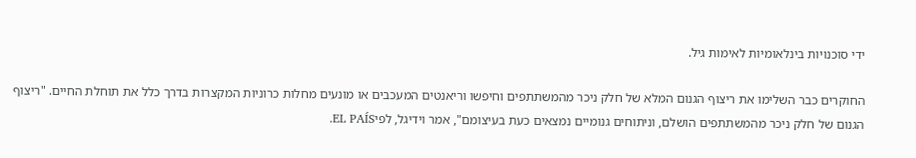ידי סוכנויות בינלאומיות לאימות גיל.

החוקרים כבר השלימו את ריצוף הגנום המלא של חלק ניכר מהמשתתפים וחיפשו וריאנטים המעכבים או מונעים מחלות כרוניות המקצרות בדרך כלל את תוחלת החיים. "ריצוף הגנום של חלק ניכר מהמשתתפים הושלם, וניתוחים גנומיים נמצאים כעת בעיצומם", אמר וידיגל, לפיEL PAÍS.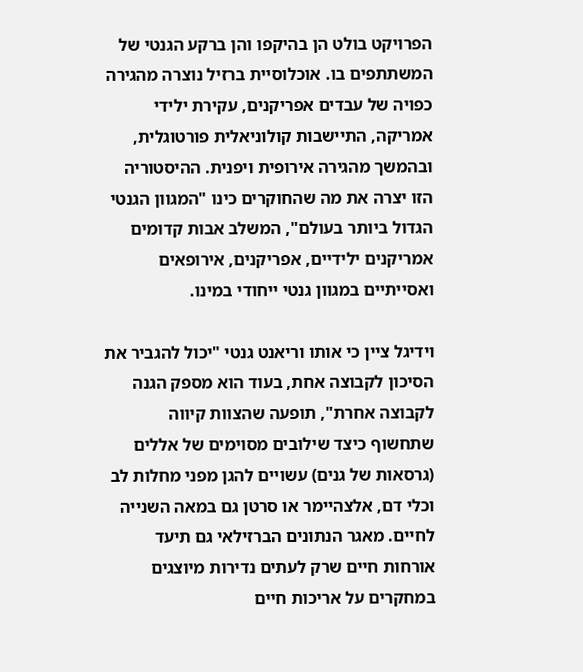הפרויקט בולט הן בהיקפו והן ברקע הגנטי של המשתתפים בו. אוכלוסיית ברזיל נוצרה מהגירה כפויה של עבדים אפריקנים, עקירת ילידי אמריקה, התיישבות קולוניאלית פורטוגלית, ובהמשך מהגירה אירופית ויפנית. ההיסטוריה הזו יצרה את מה שהחוקרים כינו "המגוון הגנטי הגדול ביותר בעולם", המשלב אבות קדומים אמריקנים ילידיים, אפריקנים, אירופאים ואסייתיים במגוון גנטי ייחודי במינו.

וידיגל ציין כי אותו וריאנט גנטי "יכול להגביר את הסיכון לקבוצה אחת, בעוד הוא מספק הגנה לקבוצה אחרת", תופעה שהצוות קיווה שתחשוף כיצד שילובים מסוימים של אללים (גרסאות של גנים) עשויים להגן מפני מחלות לב וכלי דם, אלצהיימר או סרטן גם במאה השנייה לחיים. מאגר הנתונים הברזילאי גם תיעד אורחות חיים שרק לעתים נדירות מיוצגים במחקרים על אריכות חיים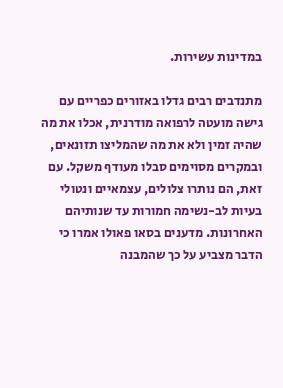במדינות עשירות.

מתנדבים רבים גדלו באזורים כפריים עם גישה מועטה לרפואה מודרנית, אכלו את מה שהיה זמין ולא את מה שהמליצו תזונאים, ובמקרים מסוימים סבלו מעודף משקל. עם זאת, הם נותרו צלולים, עצמאיים ונטולי בעיות לב-נשימה חמורות עד שנותיהם האחרונות. מדענים בסאו פאולו אמרו כי הדבר מצביע על כך שהמבנה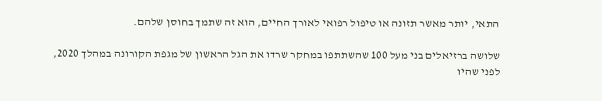התאי, יותר מאשר תזונה או טיפול רפואי לאורך החיים, הוא זה שתמך בחוסן שלהם.

שלושה ברזיאלים בני מעל 100 שהשתתפו במחקר שרדו את הגל הראשון של מגפת הקורונה במהלך 2020, לפני שהיו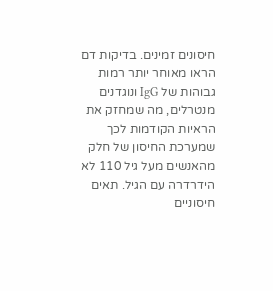חיסונים זמינים. בדיקות דם הראו מאוחר יותר רמות גבוהות של IgG ונוגדנים מנטרלים, מה שמחזק את הראיות הקודמות לכך שמערכת החיסון של חלק מהאנשים מעל גיל 110 לא הידרדרה עם הגיל. תאים חיסוניים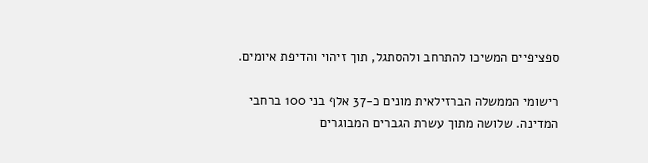ספציפיים המשיכו להתרחב ולהסתגל, תוך זיהוי והדיפת איומים.

רישומי הממשלה הברזילאית מונים כ-37 אלף בני 100 ברחבי המדינה. שלושה מתוך עשרת הגברים המבוגרים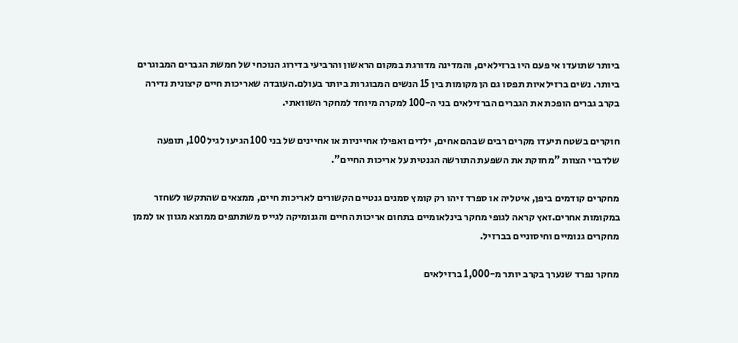ביותר שתועדו אי פעם היו ברזילאים, והמדינה מדורגת במקום הראשון והרביעי בדירוג הנוכחי של חמשת הגברים המבוגרים ביותר. נשים ברזילאיות תפסו גם הן מקומות בין 15 הנשים המבוגרות ביותר בעולם.העובדה שאריכות חיים קיצונית נדירה בקרב גברים הופכת את הגברים הברזילאים בני ה-100 למקרה מיוחד למחקר השוואתי.

חוקרים בשטח תיעדו מקרים רבים שבהם אחים, ילדים ואפילו אחייניות או אחיינים של בני 100 הגיעו לגיל 100, תופעה שלדברי הצוות "מחזקת את השפעת התורשה הגנטית על אריכות החיים".

מחקרים קודמים ביפן, איטליה או ספרד זיהו רק קומץ סמנים גנטיים הקשורים לאריכות חיים, ממצאים שהתקשו לשחזר במקומות אחרים.זאץ קראה לגופי מחקר בינלאומיים בתחום אריכות החיים והגנומיקה לגייס משתתפים ממוצא מגוון או לממן מחקרים גנומיים וחיסוניים בברזיל.

מחקר נפרד שנערך בקרב יותר מ-1,000 ברזילאים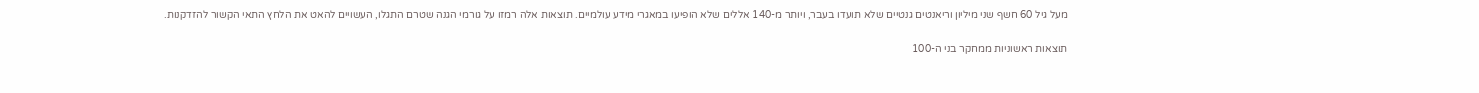מעל גיל 60 חשף שני מיליון וריאנטים גנטיים שלא תועדו בעבר, ויותר מ-140 אללים שלא הופיעו במאגרי מידע עולמיים. תוצאות אלה רמזו על גורמי הגנה שטרם התגלו, העשויים להאט את הלחץ התאי הקשור להזדקנות.

תוצאות ראשוניות ממחקר בני ה-100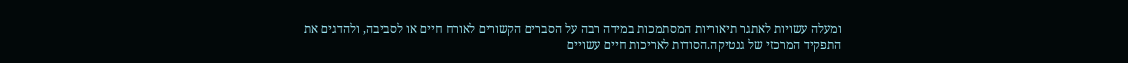ומעלה עשויות לאתגר תיאוריות המסתמכות במידה רבה על הסברים הקשורים לאורח חיים או לסביבה, ולהדגים את התפקיד המרכזי של גנטיקה.הסודות לאריכות חיים עשויים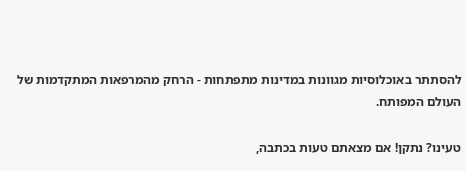להסתתר באוכלוסיות מגוונות במדינות מתפתחות - הרחק מהמרפאות המתקדמות של העולם המפותח.

טעינו? נתקן! אם מצאתם טעות בכתבה,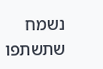נשמח שתשתפו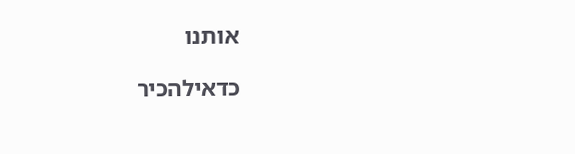אותנו

כדאילהכיר